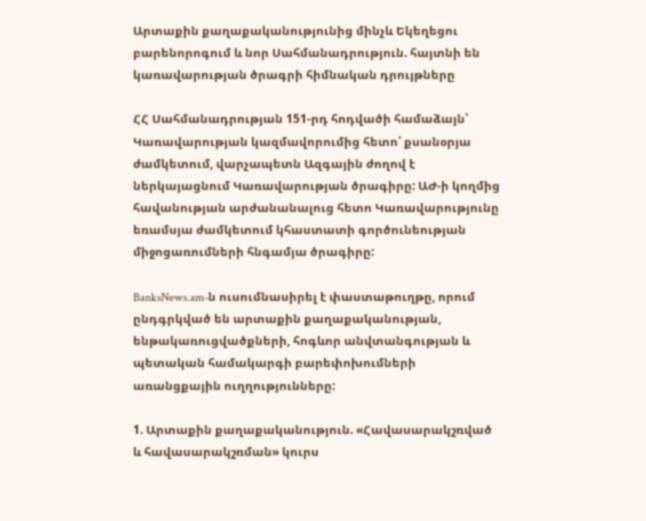Արտաքին քաղաքականությունից մինչև Եկեղեցու բարենորոգում և նոր Սահմանադրություն. հայտնի են կառավարության ծրագրի հիմնական դրույթները

ՀՀ Սահմանադրության 151-րդ հոդվածի համաձայն՝ Կառավարության կազմավորումից հետո՝ քսանօրյա ժամկետում, վարչապետն Ազգային ժողով է ներկայացնում Կառավարության ծրագիրը: ԱԺ-ի կողմից հավանության արժանանալուց հետո Կառավարությունը եռամսյա ժամկետում կհաստատի գործունեության միջոցառումների հնգամյա ծրագիրը:

BanksNews.am-ն ուսումնասիրել է փաստաթուղթը, որում ընդգրկված են արտաքին քաղաքականության, ենթակառուցվածքների, հոգևոր անվտանգության և պետական համակարգի բարեփոխումների առանցքային ուղղությունները:

1. Արտաքին քաղաքականություն. «Հավասարակշռված և հավասարակշռման» կուրս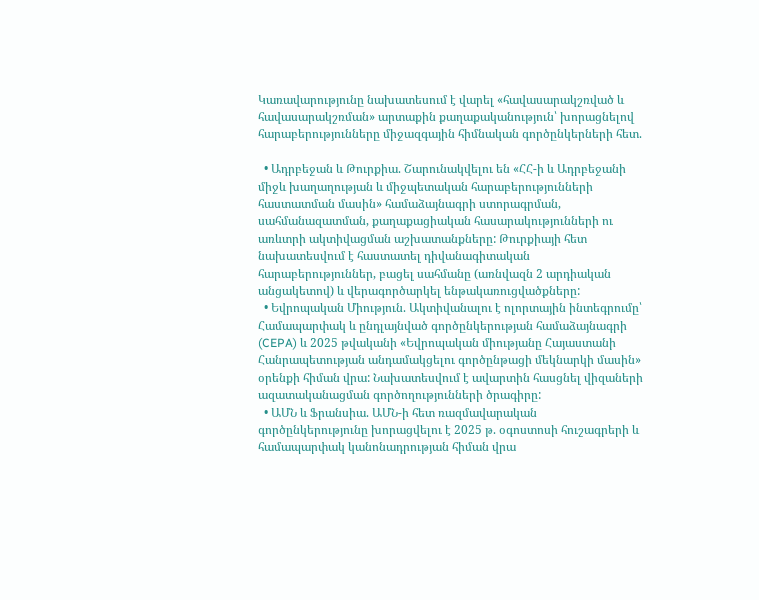Կառավարությունը նախատեսում է վարել «հավասարակշռված և հավասարակշռման» արտաքին քաղաքականություն՝ խորացնելով հարաբերությունները միջազգային հիմնական գործընկերների հետ.

  • Ադրբեջան և Թուրքիա. Շարունակվելու են «ՀՀ-ի և Ադրբեջանի միջև խաղաղության և միջպետական հարաբերությունների հաստատման մասին» համաձայնագրի ստորագրման, սահմանազատման, քաղաքացիական հասարակությունների ու առևտրի ակտիվացման աշխատանքները: Թուրքիայի հետ նախատեսվում է հաստատել դիվանագիտական հարաբերություններ, բացել սահմանը (առնվազն 2 արդիական անցակետով) և վերագործարկել ենթակառուցվածքները:
  • Եվրոպական Միություն. Ակտիվանալու է ոլորտային ինտեգրումը՝ Համապարփակ և ընդլայնված գործընկերության համաձայնագրի (CEPA) և 2025 թվականի «Եվրոպական միությանը Հայաստանի Հանրապետության անդամակցելու գործընթացի մեկնարկի մասին» օրենքի հիման վրա: Նախատեսվում է ավարտին հասցնել վիզաների ազատականացման գործողությունների ծրագիրը:
  • ԱՄՆ և Ֆրանսիա. ԱՄՆ-ի հետ ռազմավարական գործընկերությունը խորացվելու է 2025 թ. օգոստոսի հուշագրերի և համապարփակ կանոնադրության հիման վրա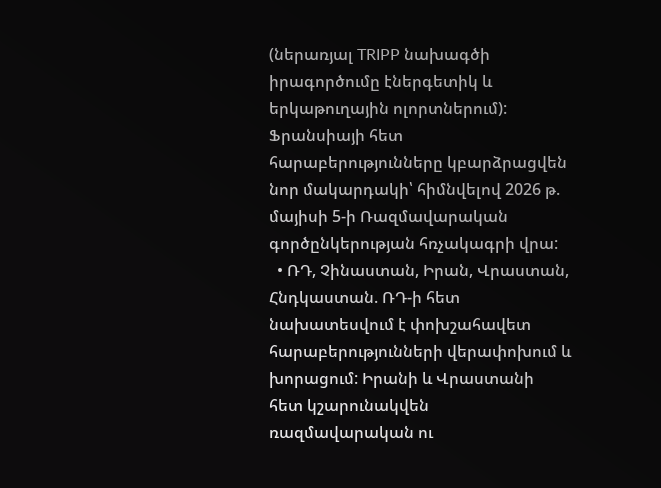(ներառյալ TRIPP նախագծի իրագործումը էներգետիկ և երկաթուղային ոլորտներում): Ֆրանսիայի հետ հարաբերությունները կբարձրացվեն նոր մակարդակի՝ հիմնվելով 2026 թ. մայիսի 5-ի Ռազմավարական գործընկերության հռչակագրի վրա:
  • ՌԴ, Չինաստան, Իրան, Վրաստան, Հնդկաստան. ՌԴ-ի հետ նախատեսվում է փոխշահավետ հարաբերությունների վերափոխում և խորացում: Իրանի և Վրաստանի հետ կշարունակվեն ռազմավարական ու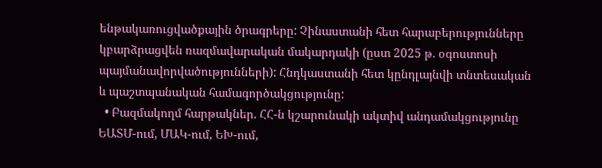ենթակառուցվածքային ծրագրերը: Չինաստանի հետ հարաբերությունները կբարձրացվեն ռազմավարական մակարդակի (ըստ 2025 թ. օգոստոսի պայմանավորվածությունների): Հնդկաստանի հետ կընդլայնվի տնտեսական և պաշտպանական համագործակցությունը:
  • Բազմակողմ հարթակներ. ՀՀ-ն կշարունակի ակտիվ անդամակցությունը ԵԱՏՄ-ում, ՄԱԿ-ում, ԵԽ-ում,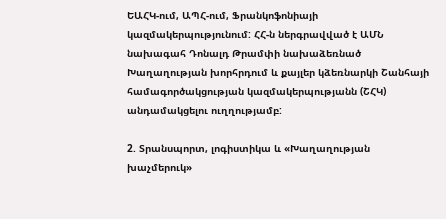ԵԱՀԿ-ում, ԱՊՀ-ում, Ֆրանկոֆոնիայի կազմակերպությունում: ՀՀ-ն ներգրավված է ԱՄՆ նախագահ Դոնալդ Թրամփի նախաձեռնած Խաղաղության խորհրդում և քայլեր կձեռնարկի Շանհայի համագործակցության կազմակերպությանն (ՇՀԿ) անդամակցելու ուղղությամբ:

2. Տրանսպորտ, լոգիստիկա և «Խաղաղության խաչմերուկ»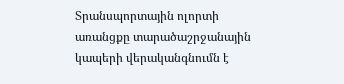Տրանսպորտային ոլորտի առանցքը տարածաշրջանային կապերի վերականգնումն է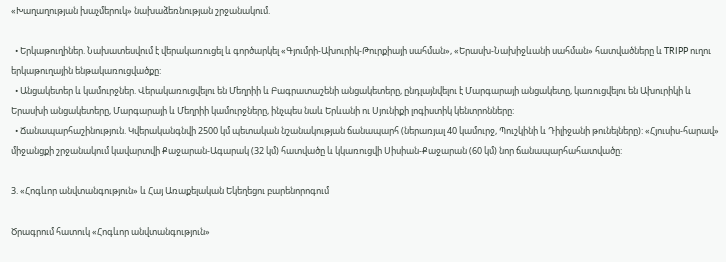«Խաղաղության խաչմերուկ» նախաձեռնության շրջանակում.

  • Երկաթուղիներ. Նախատեսվում է վերակառուցել և գործարկել «Գյումրի-Ախուրիկ-Թուրքիայի սահման», «Երասխ-Նախիջևանի սահման» հատվածները և TRIPP ուղու երկաթուղային ենթակառուցվածքը:
  • Անցակետեր և կամուրջներ. Վերակառուցվելու են Մեղրիի և Բագրատաշենի անցակետերը, ընդլայնվելու է Մարգարայի անցակետը, կառուցվելու են Ախուրիկի և Երասխի անցակետերը, Մարգարայի և Մեղրիի կամուրջները, ինչպես նաև Երևանի ու Սյունիքի լոգիստիկ կենտրոնները:
  • Ճանապարհաշինություն. Կվերականգնվի 2500 կմ պետական նշանակության ճանապարհ (ներառյալ 40 կամուրջ, Պուշկինի և Դիլիջանի թունելները): «Հյուսիս-հարավ» միջանցքի շրջանակում կավարտվի Քաջարան-Ագարակ (32 կմ) հատվածը և կկառուցվի Սիսիան-Քաջարան (60 կմ) նոր ճանապարհահատվածը:

3. «Հոգևոր անվտանգություն» և Հայ Առաքելական Եկեղեցու բարենորոգում

Ծրագրում հատուկ «Հոգևոր անվտանգություն»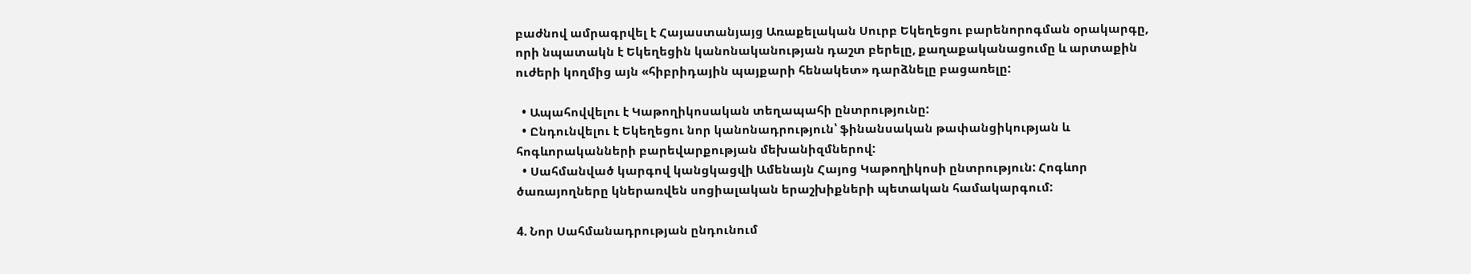բաժնով ամրագրվել է Հայաստանյայց Առաքելական Սուրբ Եկեղեցու բարենորոգման օրակարգը, որի նպատակն է Եկեղեցին կանոնականության դաշտ բերելը, քաղաքականացումը և արտաքին ուժերի կողմից այն «հիբրիդային պայքարի հենակետ» դարձնելը բացառելը:

  • Ապահովվելու է Կաթողիկոսական տեղապահի ընտրությունը:
  • Ընդունվելու է Եկեղեցու նոր կանոնադրություն՝ ֆինանսական թափանցիկության և հոգևորականների բարեվարքության մեխանիզմներով:
  • Սահմանված կարգով կանցկացվի Ամենայն Հայոց Կաթողիկոսի ընտրություն: Հոգևոր ծառայողները կներառվեն սոցիալական երաշխիքների պետական համակարգում:

4. Նոր Սահմանադրության ընդունում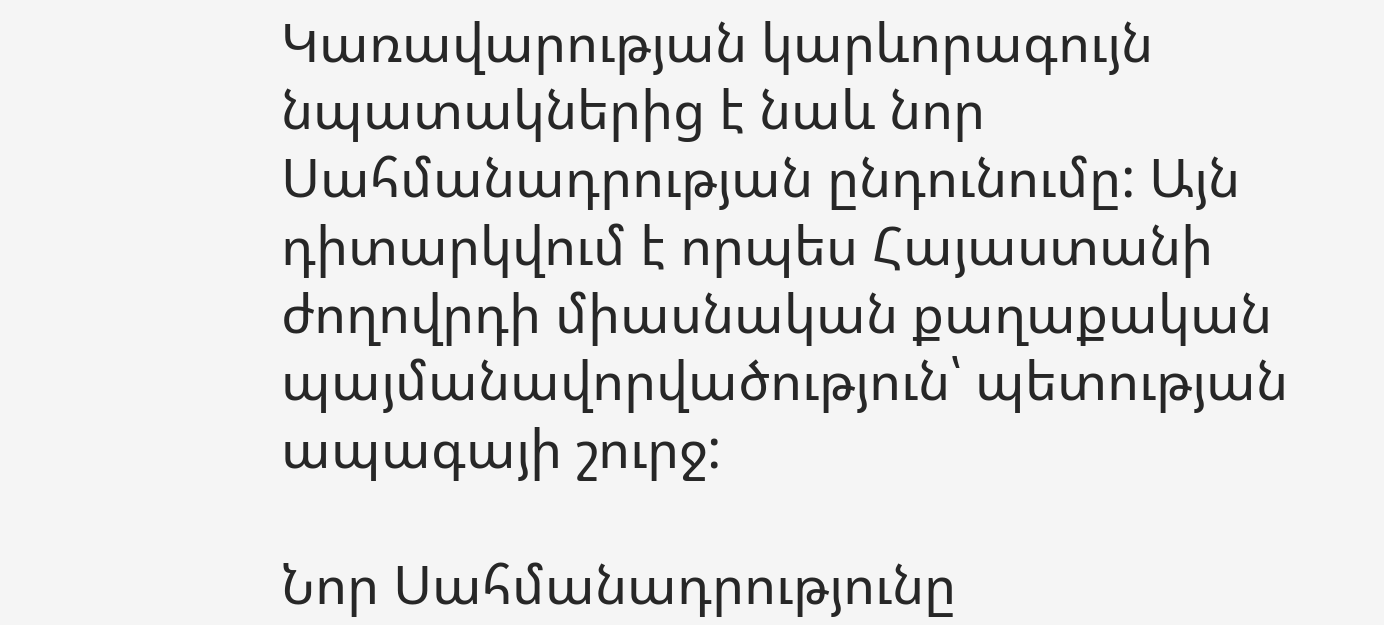Կառավարության կարևորագույն նպատակներից է նաև նոր Սահմանադրության ընդունումը: Այն դիտարկվում է որպես Հայաստանի ժողովրդի միասնական քաղաքական պայմանավորվածություն՝ պետության ապագայի շուրջ:

Նոր Սահմանադրությունը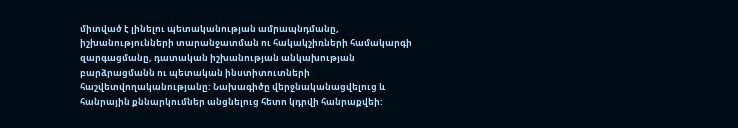միտված է լինելու պետականության ամրապնդմանը, իշխանությունների տարանջատման ու հակակշիռների համակարգի զարգացմանը, դատական իշխանության անկախության բարձրացմանն ու պետական ինստիտուտների հաշվետվողականությանը: Նախագիծը վերջնականացվելուց և հանրային քննարկումներ անցնելուց հետո կդրվի հանրաքվեի: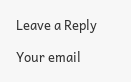Leave a Reply

Your email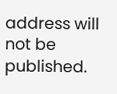address will not be published.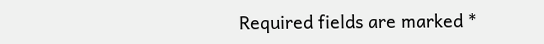Required fields are marked *